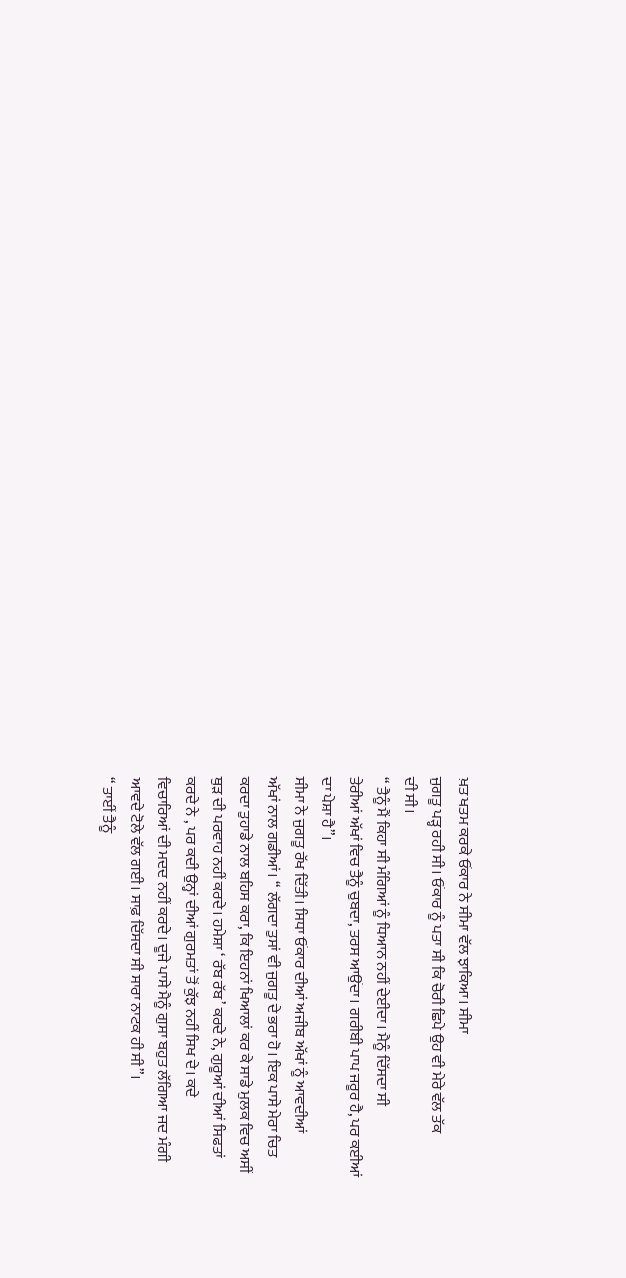ਖ਼ਤ ਖਤਮ ਕਰਕੇ ਓਂਕਾਰ ਨੇ ਸੀਮਾ ਵੱਲ ਝਾਕਿਆ। ਸੀਮਾ
ਜੁਗਤੂ ਪੜ੍ਹ ਰਹੀ ਸੀ। ਓਂਕਾਰ ਨੂੰ ਪਤਾ ਸੀ ਕਿ ਚੋਰੀ ਛਿਪੇ ਉਹ ਵੀ ਮੇਰੇ ਵੱਲ ਤੱਕ
ਦੀ ਸੀ।
“ ਤੈਨੂੰ ਮੈਂ ਕਿਹਾ ਸੀ ਮੰਗਿਆਂ ਨੂੰ ਧਿਆਨ ਨਹੀਂ ਦੇਈਦਾ। ਮੈਨੂੰ ਦਿੱਸਦਾ ਸੀ
ਤੇਰੀਆਂ ਅੱਖਾਂ ਵਿਚ ਤੈਨੂੰ ਚੁਬਦਾ, ਤਰਸ ਆਉਂਦਾ। ਗਰੀਬੀ ਪਾਪ ਜਰੂਰ ਹੈ, ਪਰ ਕਈਆਂ
ਦਾ ਪੇਸ਼ਾ ਹੈ”।
ਸੀਮਾ ਨੇ ਜੁਗਤੂ ਰੱਖ ਦਿੱਤੀ। ਸਿਧਾ ਓਂਕਾਰ ਦੀਆਂ ਅਜੀਬ ਅੱਖਾਂ ਨੂੰ ਆਵਦੀਆਂ
ਅੱਖਾਂ ਨਾਲ ਗਡੀਆਂ। “ ਲੱਗਦਾ ਤੁਸਾਂ ਵੀ ਜੁਗਤੂ ਦੇ ਭਰਾ ਹੋ। ਇਕ ਪਾਸੇ ਮੇਰਾ ਚਿਤ
ਕਰਦਾ ਤੁਹਾਡੇ ਨਾਲ ਬਹਿਸ ਕਰਾ, ਕਿ ਇਹਨਾਂ ਖਿਆਲਾਂ ਕਰ ਕੇ ਸਾਡੇ ਮੁਲਕ ਵਿਚ ਅਸੀਂ
ਥੁੜ ਦੀ ਪਰਵਾਹ ਨਹੀਂ ਕਰਦੇ। ਹਮੇਸ਼ਾ ‘ ਰੱਬ ਰੱਬ’ ਕਰਦੇ ਨੇ, ਗੁਰੂਆਂ ਦੀਆਂ ਸਿਫਤਾਂ
ਕਰਦੇ ਨੇ , ਪਰ ਕਦੀ ਉਨ੍ਹਾਂ ਦੀਆਂ ਗੁਰਮਤਾਂ ਤੋਂ ਕੁੱਝ ਨਹੀਂ ਸਿਖ ਦੇ। ਕਦੇ
ਵਿਚਾਰਿਆਂ ਦੀ ਮਦਦ ਨਹੀਂ ਕਰਦੇ। ਦੂਜੇ ਪਾਸੇ ਮੈਨੂੰ ਗੁਸਾ ਬਹੁਤ ਲੱਗਿਆ ਜਦ ਮੰਗੀ
ਆਵਦੇ ਟੋਲੇ ਵੱਲ ਗਈ। ਸਾਫ਼ ਦਿੱਸਦਾ ਸੀ ਸਾਰਾ ਨਾਟਕ ਹੀ ਸੀ”।
“ ਤਾਈਂ ਤੈਨੂੰ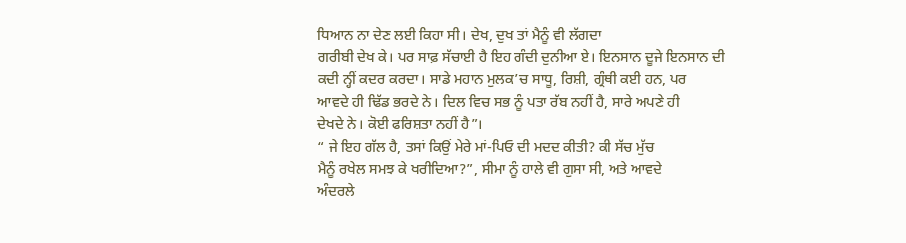ਧਿਆਨ ਨਾ ਦੇਣ ਲਈ ਕਿਹਾ ਸੀ। ਦੇਖ, ਦੁਖ ਤਾਂ ਮੈਨੂੰ ਵੀ ਲੱਗਦਾ
ਗਰੀਬੀ ਦੇਖ ਕੇ। ਪਰ ਸਾਫ਼ ਸੱਚਾਈ ਹੈ ਇਹ ਗੰਦੀ ਦੁਨੀਆ ਏ। ਇਨਸਾਨ ਦੂਜੇ ਇਨਸਾਨ ਦੀ
ਕਦੀ ਨ੍ਹੀਂ ਕਦਰ ਕਰਦਾ। ਸਾਡੇ ਮਹਾਨ ਮੁਲਕ’ਚ ਸਾਧੂ, ਰਿਸ਼ੀ, ਗ੍ਰੰਥੀ ਕਈ ਹਨ, ਪਰ
ਆਵਦੇ ਹੀ ਢਿੱਡ ਭਰਦੇ ਨੇ। ਦਿਲ ਵਿਚ ਸਭ ਨੂੰ ਪਤਾ ਰੱਬ ਨਹੀਂ ਹੈ, ਸਾਰੇ ਅਪਣੇ ਹੀ
ਦੇਖਦੇ ਨੇ। ਕੋਈ ਫਰਿਸ਼ਤਾ ਨਹੀਂ ਹੈ”।
“ ਜੇ ਇਹ ਗੱਲ ਹੈ, ਤਸਾਂ ਕਿਉਂ ਮੇਰੇ ਮਾਂ-ਪਿਓ ਦੀ ਮਦਦ ਕੀਤੀ? ਕੀ ਸੱਚ ਮੁੱਚ
ਮੈਨੂੰ ਰਖੇਲ ਸਮਝ ਕੇ ਖਰੀਦਿਆ?”, ਸੀਮਾ ਨੂੰ ਹਾਲੇ ਵੀ ਗੁਸਾ ਸੀ, ਅਤੇ ਆਵਦੇ
ਅੰਦਰਲੇ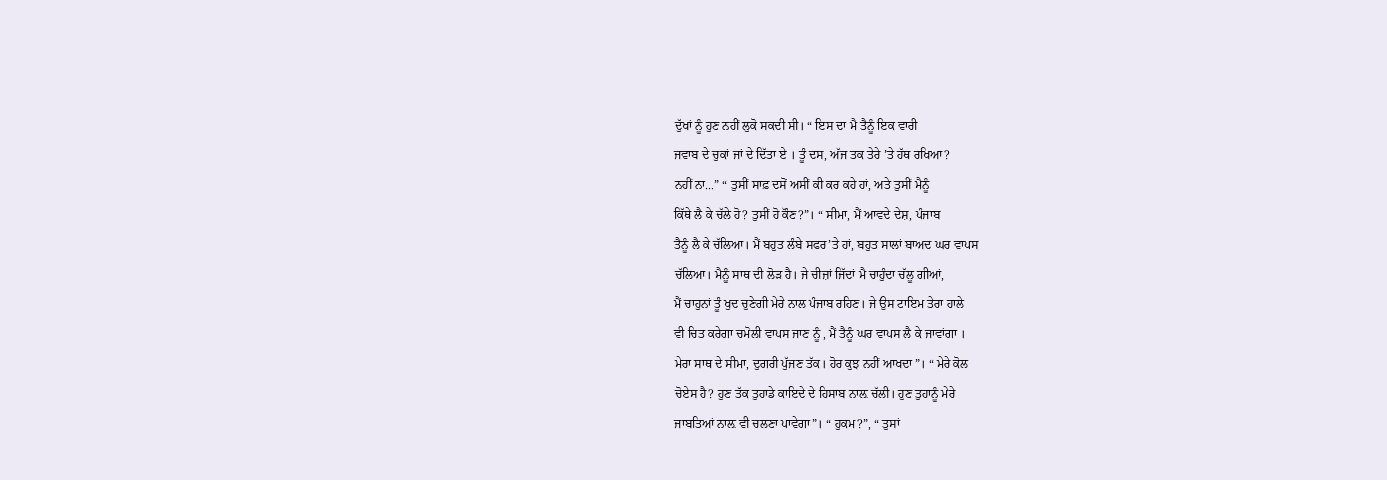ਦੁੱਖਾਂ ਨੂੰ ਹੁਣ ਨਹੀਂ ਲੁਕੋ ਸਕਦੀ ਸੀ। “ ਇਸ ਦਾ ਮੈ ਤੈਨੂੰ ਇਕ ਵਾਰੀ
ਜਵਾਬ ਦੇ ਚੁਕਾਂ ਜਾਂ ਦੇ ਦਿੱਤਾ ਏ । ਤੂੰ ਦਸ, ਅੱਜ ਤਕ ਤੇਰੇ ’ਤੇ ਹੱਥ ਰਖਿਆ?
ਨਹੀਂ ਨਾ...” “ ਤੁਸੀਂ ਸਾਫ਼ ਦਸੋਂ ਅਸੀਂ ਕੀ ਕਰ ਕਹੇ ਹਾਂ, ਅਤੇ ਤੁਸੀਂ ਮੈਨੂੰ
ਕਿੱਥੇ ਲੈ ਕੇ ਚੱਲੇ ਹੋ? ਤੁਸੀਂ ਹੋ ਕੌਣ?”। “ ਸੀਮਾ, ਮੈਂ ਆਵਦੇ ਦੇਸ਼, ਪੰਜਾਬ
ਤੈਨੂੰ ਲੈ ਕੇ ਚੱਲਿਆ। ਮੈਂ ਬਹੁਤ ਲੰਬੇ ਸਫਰ’ਤੇ ਹਾਂ, ਬਹੁਤ ਸਾਲਾਂ ਬਾਅਦ ਘਰ ਵਾਪਸ
ਚੱਲਿਆ। ਮੈਨੂੰ ਸਾਥ ਦੀ ਲੋੜ ਹੈ। ਜੇ ਚੀਜ਼ਾਂ ਜਿੱਦਾਂ ਮੈ ਚਾਹੁੰਦਾ ਚੱਲੂ ਗੀਆਂ,
ਮੈਂ ਚਾਹੁਨਾਂ ਤੂੰ ਖੁਦ ਚੁਣੇਗੀ ਮੇਰੇ ਨਾਲ ਪੰਜਾਬ ਰਹਿਣ। ਜੇ ਉਸ ਟਾਇਮ ਤੇਰਾ ਹਾਲੇ
ਵੀ ਚਿਤ ਕਰੇਗਾ ਚਮੋਲੀ ਵਾਪਸ ਜਾਣ ਨੂੰ , ਮੈਂ ਤੈਨੂੰ ਘਰ ਵਾਪਸ ਲੈ ਕੇ ਜਾਵਾਂਗਾ ।
ਮੇਰਾ ਸਾਥ ਦੇ ਸੀਮਾ, ਦੁਗਰੀ ਪੁੱਜਣ ਤੱਕ। ਹੋਰ ਕੁਝ ਨਹੀਂ ਆਖਦਾ”। “ ਮੇਰੇ ਕੋਲ
ਚੋਏਸ ਹੈ? ਹੁਣ ਤੱਕ ਤੁਹਾਡੇ ਕਾਇਦੇ ਦੇ ਹਿਸਾਬ ਨਾਲ਼ ਚੱਲੀ। ਹੁਣ ਤੁਹਾਨੂੰ ਮੇਰੇ
ਜਾਬਤਿਆਂ ਨਾਲ਼ ਵੀ ਚਲਣਾ ਪਾਵੇਗਾ”। “ ਹੁਕਮ?”, “ ਤੁਸਾਂ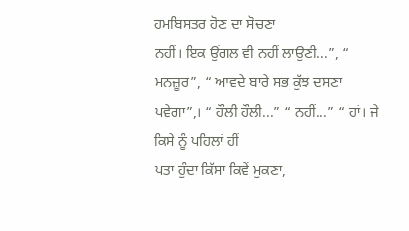ਹਮਬਿਸਤਰ ਹੋਣ ਦਾ ਸੋਚਣਾ
ਨਹੀਂ। ਇਕ ਉਂਗਲ ਵੀ ਨਹੀਂ ਲਾਉਣੀ...”, “ ਮਨਜ਼ੂਰ”, “ ਆਵਦੇ ਬਾਰੇ ਸਭ ਕੁੱਝ ਦਸਣਾ
ਪਵੇਗਾ”,। “ ਹੌਲੀ ਹੌਲੀ...” “ ਨਹੀਂ...” “ ਹਾਂ। ਜੇ ਕਿਸੇ ਨੂੰ ਪਹਿਲਾਂ ਹੀਂ
ਪਤਾ ਹੁੰਦਾ ਕਿੱਸਾ ਕਿਵੇਂ ਮੁਕਣਾ,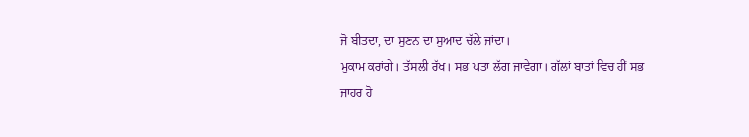ਜੋ ਬੀਤਦਾ, ਦਾ ਸੁਣਨ ਦਾ ਸੁਆਦ ਚੱਲੇ ਜਾਂਦਾ।
ਮੁਕਾਮ ਕਰਾਂਗੇ। ਤੱਸਲੀ ਰੱਖ। ਸਭ ਪਤਾ ਲੱਗ ਜਾਵੇਗਾ। ਗੱਲਾਂ ਬਾਤਾਂ ਵਿਚ ਹੀਂ ਸਭ
ਜਾਹਰ ਹੋ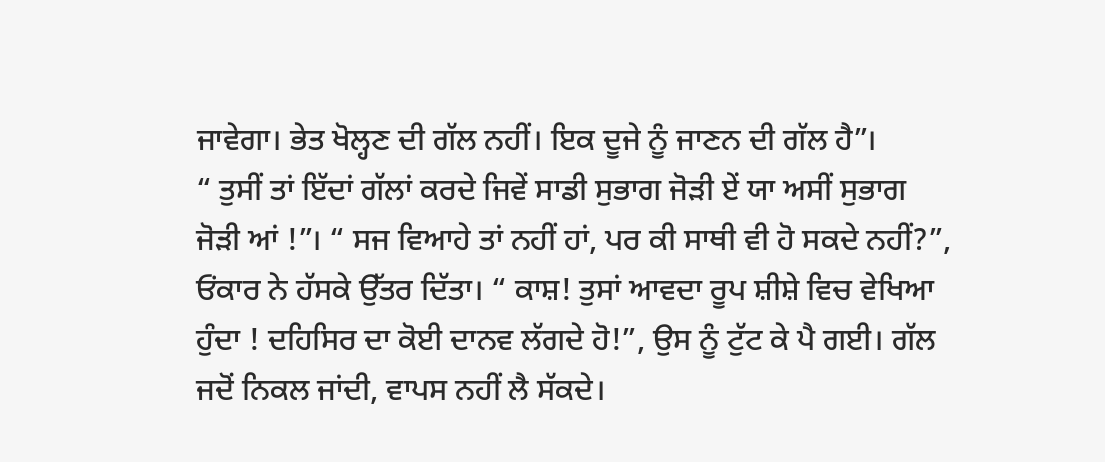ਜਾਵੇਗਾ। ਭੇਤ ਖੋਲ੍ਹਣ ਦੀ ਗੱਲ ਨਹੀਂ। ਇਕ ਦੂਜੇ ਨੂੰ ਜਾਣਨ ਦੀ ਗੱਲ ਹੈ”।
“ ਤੁਸੀਂ ਤਾਂ ਇੱਦਾਂ ਗੱਲਾਂ ਕਰਦੇ ਜਿਵੇਂ ਸਾਡੀ ਸੁਭਾਗ ਜੋੜੀ ਏਂ ਯਾ ਅਸੀਂ ਸੁਭਾਗ
ਜੋੜੀ ਆਂ !”। “ ਸਜ ਵਿਆਹੇ ਤਾਂ ਨਹੀਂ ਹਾਂ, ਪਰ ਕੀ ਸਾਥੀ ਵੀ ਹੋ ਸਕਦੇ ਨਹੀਂ?”,
ਓਂਕਾਰ ਨੇ ਹੱਸਕੇ ਉੱਤਰ ਦਿੱਤਾ। “ ਕਾਸ਼! ਤੁਸਾਂ ਆਵਦਾ ਰੂਪ ਸ਼ੀਸ਼ੇ ਵਿਚ ਵੇਖਿਆ
ਹੁੰਦਾ ! ਦਹਿਸਿਰ ਦਾ ਕੋਈ ਦਾਨਵ ਲੱਗਦੇ ਹੋ!”, ਉਸ ਨੂੰ ਟੁੱਟ ਕੇ ਪੈ ਗਈ। ਗੱਲ
ਜਦੋਂ ਨਿਕਲ ਜਾਂਦੀ, ਵਾਪਸ ਨਹੀਂ ਲੈ ਸੱਕਦੇ।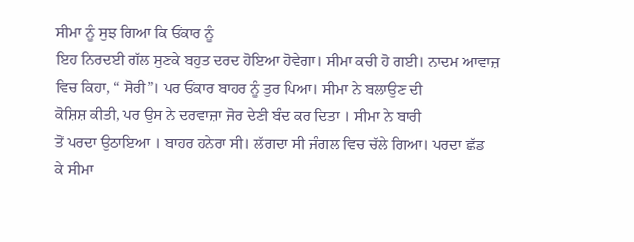ਸੀਮਾ ਨੂੰ ਸੁਝ ਗਿਆ ਕਿ ਓਂਕਾਰ ਨੂੰ
ਇਹ ਨਿਰਦਈ ਗੱਲ ਸੁਣਕੇ ਬਹੁਤ ਦਰਦ ਹੋਇਆ ਹੋਵੇਗਾ। ਸੀਮਾ ਕਚੀ ਹੋ ਗਈ। ਨਾਦਮ ਆਵਾਜ਼
ਵਿਚ ਕਿਹਾ, “ ਸੋਰੀ”। ਪਰ ਓਂਕਾਰ ਬਾਹਰ ਨੂੰ ਤੁਰ ਪਿਆ। ਸੀਮਾ ਨੇ ਬਲਾਉਣ ਦੀ
ਕੋਸ਼ਿਸ਼ ਕੀਤੀ, ਪਰ ਉਸ ਨੇ ਦਰਵਾਜ਼ਾ ਜੋਰ ਦੇਣੀ ਬੰਦ ਕਰ ਦਿਤਾ । ਸੀਮਾ ਨੇ ਬਾਰੀ
ਤੋਂ ਪਰਦਾ ਉਠਾਇਆ । ਬਾਹਰ ਹਨੇਰਾ ਸੀ। ਲੱਗਦਾ ਸੀ ਜੰਗਲ ਵਿਚ ਚੱਲੇ ਗਿਆ। ਪਰਦਾ ਛੱਡ
ਕੇ ਸੀਮਾ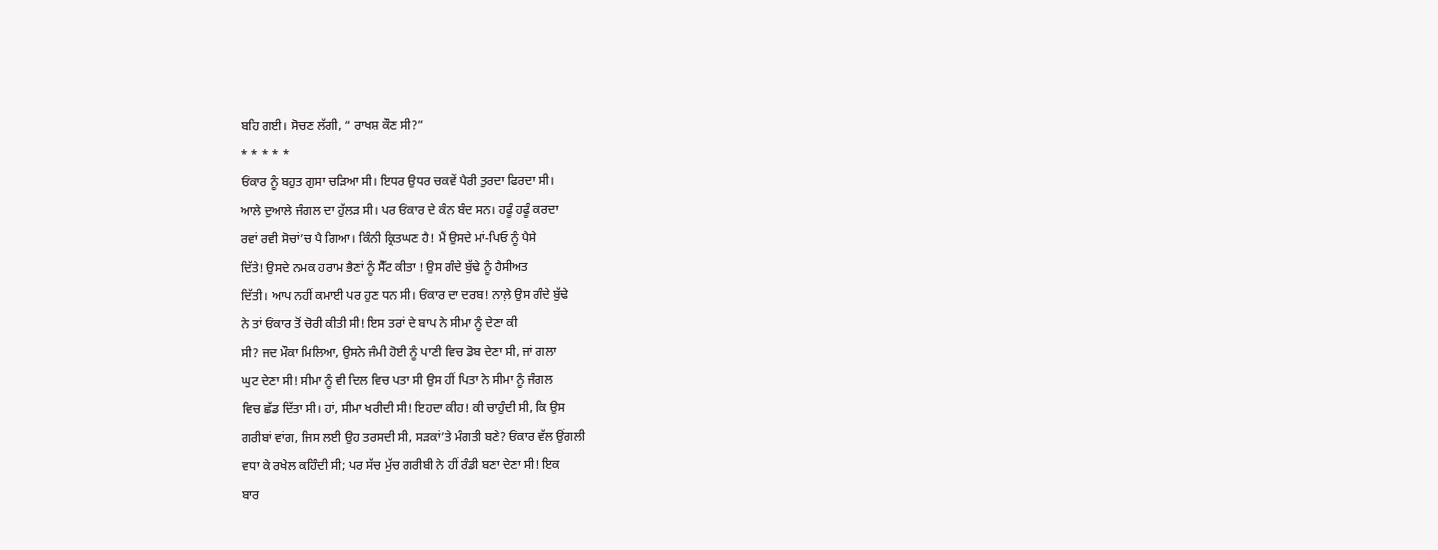ਬਹਿ ਗਈ। ਸੋਚਣ ਲੱਗੀ, “ ਰਾਖਸ਼ ਕੌਣ ਸੀ?”
* * * * *
ਓਂਕਾਰ ਨੂੰ ਬਹੁਤ ਗੁਸਾ ਚੜਿਆ ਸੀ। ਇਧਰ ਉਧਰ ਚਕਵੇਂ ਪੈਰੀ ਤੁਰਦਾ ਫਿਰਦਾ ਸੀ।
ਆਲੇ ਦੁਆਲੇ ਜੰਗਲ ਦਾ ਹੁੱਲੜ ਸੀ। ਪਰ ਓਂਕਾਰ ਦੇ ਕੰਨ ਬੰਦ ਸਨ। ਹਫੂੰ ਹਫੂੰ ਕਰਦਾ
ਰਵਾਂ ਰਵੀ ਸੋਚਾਂ’ਚ ਪੈ ਗਿਆ। ਕਿੰਨੀ ਕ੍ਰਿਤਘਣ ਹੈ! ਮੈਂ ਉਸਦੇ ਮਾਂ-ਪਿਓ ਨੂੰ ਪੈਸੇ
ਦਿੱਤੇ! ਉਸਦੇ ਨਮਕ ਹਰਾਮ ਭੈਣਾਂ ਨੂੰ ਸੈੱਟ ਕੀਤਾ ! ਉਸ ਗੰਦੇ ਬੁੱਢੇ ਨੂੰ ਹੈਸੀਅਤ
ਦਿੱਤੀ। ਆਪ ਨਹੀਂ ਕਮਾਈ ਪਰ ਹੁਣ ਧਨ ਸੀ। ਓਂਕਾਰ ਦਾ ਦਰਬ! ਨਾਲ਼ੇ ਉਸ ਗੰਦੇ ਬੁੱਢੇ
ਨੇ ਤਾਂ ਓਂਕਾਰ ਤੋਂ ਚੋਰੀ ਕੀਤੀ ਸੀ! ਇਸ ਤਰਾਂ ਦੇ ਬਾਪ ਨੇ ਸੀਮਾ ਨੂੰ ਦੇਣਾ ਕੀ
ਸੀ? ਜਦ ਮੌਕਾ ਮਿਲਿਆ, ਉਸਨੇ ਜੰਮੀ ਹੋਈ ਨੂੰ ਪਾਣੀ ਵਿਚ ਡੋਬ ਦੇਣਾ ਸੀ, ਜਾਂ ਗਲਾ
ਘੁਟ ਦੇਣਾ ਸੀ! ਸੀਮਾ ਨੂੰ ਵੀ ਦਿਲ ਵਿਚ ਪਤਾ ਸੀ ਉਸ ਹੀਂ ਪਿਤਾ ਨੇ ਸੀਮਾ ਨੂੰ ਜੰਗਲ
ਵਿਚ ਛੱਡ ਦਿੱਤਾ ਸੀ। ਹਾਂ, ਸੀਮਾ ਖਰੀਦੀ ਸੀ! ਇਹਦਾ ਕੀਹ! ਕੀ ਚਾਹੁੰਦੀ ਸੀ, ਕਿ ਉਸ
ਗਰੀਬਾਂ ਵਾਂਗ, ਜਿਸ ਲਈ ਉਹ ਤਰਸਦੀ ਸੀ, ਸੜਕਾਂ’ਤੇ ਮੰਗਤੀ ਬਣੇ? ਓਂਕਾਰ ਵੱਲ ਉਂਗਲੀ
ਵਧਾ ਕੇ ਰਖੇਲ ਕਹਿੰਦੀ ਸੀ; ਪਰ ਸੱਚ ਮੁੱਚ ਗਰੀਬੀ ਨੇ ਹੀਂ ਰੰਡੀ ਬਣਾ ਦੇਣਾ ਸੀ! ਇਕ
ਬਾਰ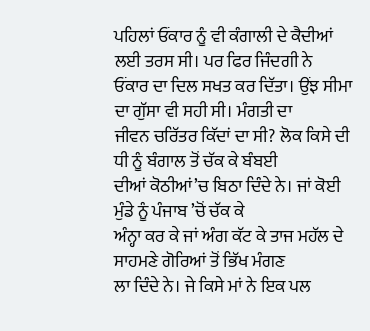ਪਹਿਲਾਂ ਓਂਕਾਰ ਨੂੰ ਵੀ ਕੰਗਾਲੀ ਦੇ ਕੈਦੀਆਂ ਲਈ ਤਰਸ ਸੀ। ਪਰ ਫਿਰ ਜਿੰਦਗੀ ਨੇ
ਓਂਕਾਰ ਦਾ ਦਿਲ ਸਖਤ ਕਰ ਦਿੱਤਾ। ਉਂਝ ਸੀਮਾ ਦਾ ਗੁੱਸਾ ਵੀ ਸਹੀ ਸੀ। ਮੰਗਤੀ ਦਾ
ਜੀਵਨ ਚਰਿੱਤਰ ਕਿੱਦਾਂ ਦਾ ਸੀ? ਲੋਕ ਕਿਸੇ ਦੀ ਧੀ ਨੂੰ ਬੰਗਾਲ ਤੋਂ ਚੱਕ ਕੇ ਬੰਬਈ
ਦੀਆਂ ਕੋਠੀਆਂ’ਚ ਬਿਠਾ ਦਿੰਦੇ ਨੇ। ਜਾਂ ਕੋਈ ਮੁੰਡੇ ਨੂੰ ਪੰਜਾਬ ’ਚੋਂ ਚੱਕ ਕੇ
ਅੰਨ੍ਹਾ ਕਰ ਕੇ ਜਾਂ ਅੰਗ ਕੱਟ ਕੇ ਤਾਜ ਮਹੱਲ ਦੇ ਸਾਹਮਣੇ ਗੋਰਿਆਂ ਤੋਂ ਭਿੱਖ ਮੰਗਣ
ਲਾ ਦਿੰਦੇ ਨੇ। ਜੇ ਕਿਸੇ ਮਾਂ ਨੇ ਇਕ ਪਲ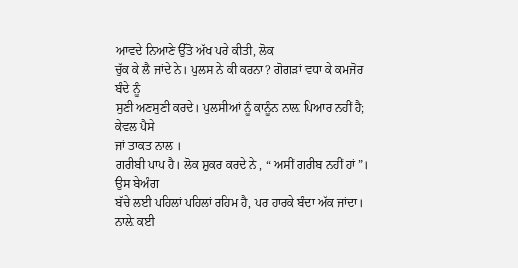ਆਵਦੇ ਨਿਆਣੇ ਉੱਤੋ ਅੱਖ ਪਰੇ ਕੀਤੀ, ਲੋਕ
ਚੁੱਕ ਕੇ ਲੈ ਜਾਂਦੇ ਨੇ। ਪੁਲਸ ਨੇ ਕੀ ਕਰਨਾ? ਗੋਗੜਾਂ ਵਧਾ ਕੇ ਕਮਜੋਰ ਬੰਦੇ ਨੂੰ
ਸੁਣੀ ਅਣਸੁਣੀ ਕਰਦੇ। ਪੁਲਸੀਆਂ ਨੂੰ ਕਾਨੂੰਨ ਨਾਲ਼ ਪਿਆਰ ਨਹੀਂ ਹੈ; ਕੇਵਲ ਪੈਸੇ
ਜਾਂ ਤਾਕਤ ਨਾਲ ।
ਗਰੀਬੀ ਪਾਪ ਹੈ। ਲੋਕ ਸ਼ੁਕਰ ਕਰਦੇ ਨੇ , “ ਅਸੀਂ ਗਰੀਬ ਨਹੀਂ ਹਾਂ”। ਉਸ ਬੇਅੰਗ
ਬੱਚੇ ਲਈ ਪਹਿਲਾਂ ਪਹਿਲਾਂ ਰਹਿਮ ਹੈ, ਪਰ ਹਾਰਕੇ ਬੰਦਾ ਅੱਕ ਜਾਂਦਾ। ਨਾਲ਼ੇ ਕਈ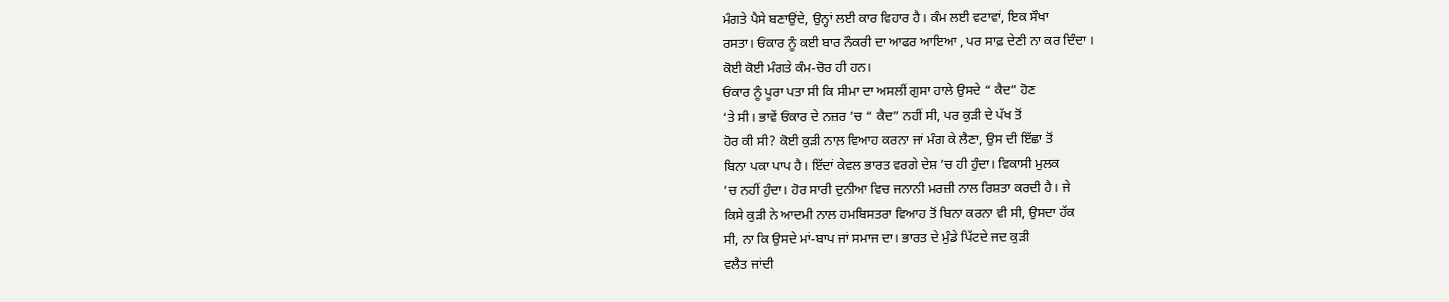ਮੰਗਤੇ ਪੈਸੇ ਬਣਾਉਂਦੇ, ਉਨ੍ਹਾਂ ਲਈ ਕਾਰ ਵਿਹਾਰ ਹੈ। ਕੰਮ ਲਈ ਵਟਾਵਾਂ, ਇਕ ਸੌਖਾ
ਰਸਤਾ। ਓਂਕਾਰ ਨੂੰ ਕਈ ਬਾਰ ਨੌਕਰੀ ਦਾ ਆਫਰ ਆਇਆ , ਪਰ ਸਾਫ਼ ਦੇਣੀ ਨਾ ਕਰ ਦਿੰਦਾ ।
ਕੋਈ ਕੋਈ ਮੰਗਤੇ ਕੰਮ-ਚੋਰ ਹੀ ਹਨ।
ਓਂਕਾਰ ਨੂੰ ਪੂਰਾ ਪਤਾ ਸੀ ਕਿ ਸੀਮਾ ਦਾ ਅਸਲੀਂ ਗੁਸਾ ਹਾਲੇ ਉਸਦੇ “ ਕੈਦ” ਹੋਣ
‘ਤੇ ਸੀ। ਭਾਵੇਂ ਓਂਕਾਰ ਦੇ ਨਜ਼ਰ ’ਚ “ ਕੈਦ” ਨਹੀਂ ਸੀ, ਪਰ ਕੁੜੀ ਦੇ ਪੱਖ ਤੋਂ
ਹੋਰ ਕੀ ਸੀ? ਕੋਈ ਕੁੜੀ ਨਾਲ਼ ਵਿਆਹ ਕਰਨਾ ਜਾਂ ਮੰਗ ਕੇ ਲੈਣਾ, ਉਸ ਦੀ ਇੱਛਾ ਤੋਂ
ਬਿਨਾ ਪਕਾ ਪਾਪ ਹੈ। ਇੱਦਾਂ ਕੇਵਲ ਭਾਰਤ ਵਰਗੇ ਦੇਸ਼ ’ਚ ਹੀ ਹੁੰਦਾ। ਵਿਕਾਸੀ ਮੁਲਕ
’ਚ ਨਹੀਂ ਹੁੰਦਾ। ਹੋਰ ਸਾਰੀ ਦੁਨੀਆ ਵਿਚ ਜਨਾਨੀ ਮਰਜ਼ੀ ਨਾਲ ਰਿਸ਼ਤਾ ਕਰਦੀ ਹੈ। ਜੇ
ਕਿਸੇ ਕੁੜੀ ਨੇ ਆਦਮੀ ਨਾਲ ਹਮਬਿਸਤਰਾ ਵਿਆਹ ਤੋਂ ਬਿਨਾ ਕਰਨਾ ਵੀ ਸੀ, ਉਸਦਾ ਹੱਕ
ਸੀ, ਨਾ ਕਿ ਉਸਦੇ ਮਾਂ-ਬਾਪ ਜਾਂ ਸਮਾਜ ਦਾ। ਭਾਰਤ ਦੇ ਮੁੰਡੇ ਪਿੱਟਦੇ ਜਦ ਕੁੜੀ
ਵਲੈਤ ਜਾਂਦੀ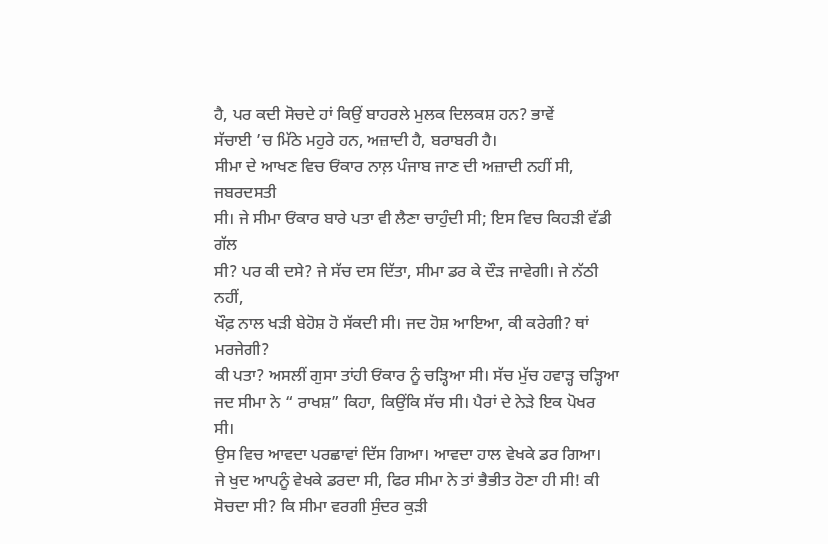ਹੈ, ਪਰ ਕਦੀ ਸੋਚਦੇ ਹਾਂ ਕਿਉਂ ਬਾਹਰਲੇ ਮੁਲਕ ਦਿਲਕਸ਼ ਹਨ? ਭਾਵੇਂ
ਸੱਚਾਈ ’ਚ ਮਿੱਠੇ ਮਹੁਰੇ ਹਨ, ਅਜ਼ਾਦੀ ਹੈ, ਬਰਾਬਰੀ ਹੈ।
ਸੀਮਾ ਦੇ ਆਖਣ ਵਿਚ ਓਂਕਾਰ ਨਾਲ਼ ਪੰਜਾਬ ਜਾਣ ਦੀ ਅਜ਼ਾਦੀ ਨਹੀਂ ਸੀ, ਜਬਰਦਸਤੀ
ਸੀ। ਜੇ ਸੀਮਾ ਓਂਕਾਰ ਬਾਰੇ ਪਤਾ ਵੀ ਲੈਣਾ ਚਾਹੁੰਦੀ ਸੀ; ਇਸ ਵਿਚ ਕਿਹੜੀ ਵੱਡੀ ਗੱਲ
ਸੀ? ਪਰ ਕੀ ਦਸੇ? ਜੇ ਸੱਚ ਦਸ ਦਿੱਤਾ, ਸੀਮਾ ਡਰ ਕੇ ਦੌੜ ਜਾਵੇਗੀ। ਜੇ ਨੱਠੀ ਨਹੀਂ,
ਖੌਫ਼ ਨਾਲ ਖੜੀ ਬੇਹੋਸ਼ ਹੋ ਸੱਕਦੀ ਸੀ। ਜਦ ਹੋਸ਼ ਆਇਆ, ਕੀ ਕਰੇਗੀ? ਥਾਂ ਮਰਜੇਗੀ?
ਕੀ ਪਤਾ? ਅਸਲੀਂ ਗੁਸਾ ਤਾਂਹੀ ਓਂਕਾਰ ਨੂੰ ਚੜ੍ਹਿਆ ਸੀ। ਸੱਚ ਮੁੱਚ ਹਵਾੜ੍ਹ ਚੜ੍ਹਿਆ
ਜਦ ਸੀਮਾ ਨੇ “ ਰਾਖਸ਼” ਕਿਹਾ, ਕਿਉਂਕਿ ਸੱਚ ਸੀ। ਪੈਰਾਂ ਦੇ ਨੇੜੇ ਇਕ ਪੋਖਰ ਸੀ।
ਉਸ ਵਿਚ ਆਵਦਾ ਪਰਛਾਵਾਂ ਦਿੱਸ ਗਿਆ। ਆਵਦਾ ਹਾਲ ਵੇਖਕੇ ਡਰ ਗਿਆ।
ਜੇ ਖੁਦ ਆਪਨੂੰ ਵੇਖਕੇ ਡਰਦਾ ਸੀ, ਫਿਰ ਸੀਮਾ ਨੇ ਤਾਂ ਭੈਭੀਤ ਹੋਣਾ ਹੀ ਸੀ! ਕੀ
ਸੋਚਦਾ ਸੀ? ਕਿ ਸੀਮਾ ਵਰਗੀ ਸੁੰਦਰ ਕੁੜੀ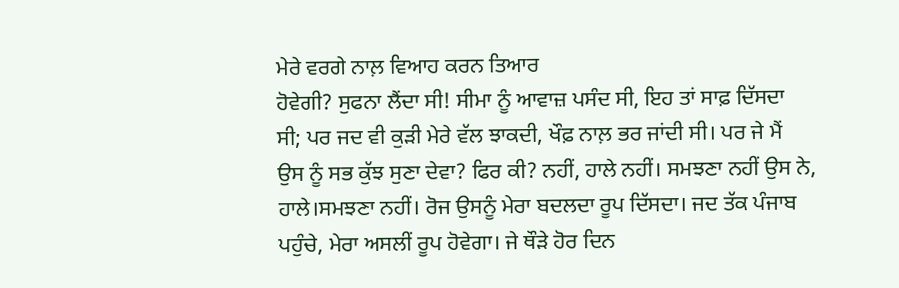ਮੇਰੇ ਵਰਗੇ ਨਾਲ਼ ਵਿਆਹ ਕਰਨ ਤਿਆਰ
ਹੋਵੇਗੀ? ਸੁਫਨਾ ਲੈਂਦਾ ਸੀ! ਸੀਮਾ ਨੂੰ ਆਵਾਜ਼ ਪਸੰਦ ਸੀ, ਇਹ ਤਾਂ ਸਾਫ਼ ਦਿੱਸਦਾ
ਸੀ; ਪਰ ਜਦ ਵੀ ਕੁੜੀ ਮੇਰੇ ਵੱਲ ਝਾਕਦੀ, ਖੌਫ਼ ਨਾਲ਼ ਭਰ ਜਾਂਦੀ ਸੀ। ਪਰ ਜੇ ਮੈਂ
ਉਸ ਨੂੰ ਸਭ ਕੁੱਝ ਸੁਣਾ ਦੇਵਾ? ਫਿਰ ਕੀ? ਨਹੀਂ, ਹਾਲੇ ਨਹੀਂ। ਸਮਝਣਾ ਨਹੀਂ ਉਸ ਨੇ,
ਹਾਲੇ।ਸਮਝਣਾ ਨਹੀਂ। ਰੋਜ ਉਸਨੂੰ ਮੇਰਾ ਬਦਲਦਾ ਰੂਪ ਦਿੱਸਦਾ। ਜਦ ਤੱਕ ਪੰਜਾਬ
ਪਹੁੰਚੇ, ਮੇਰਾ ਅਸਲੀਂ ਰੂਪ ਹੋਵੇਗਾ। ਜੇ ਥੌੜੇ ਹੋਰ ਦਿਨ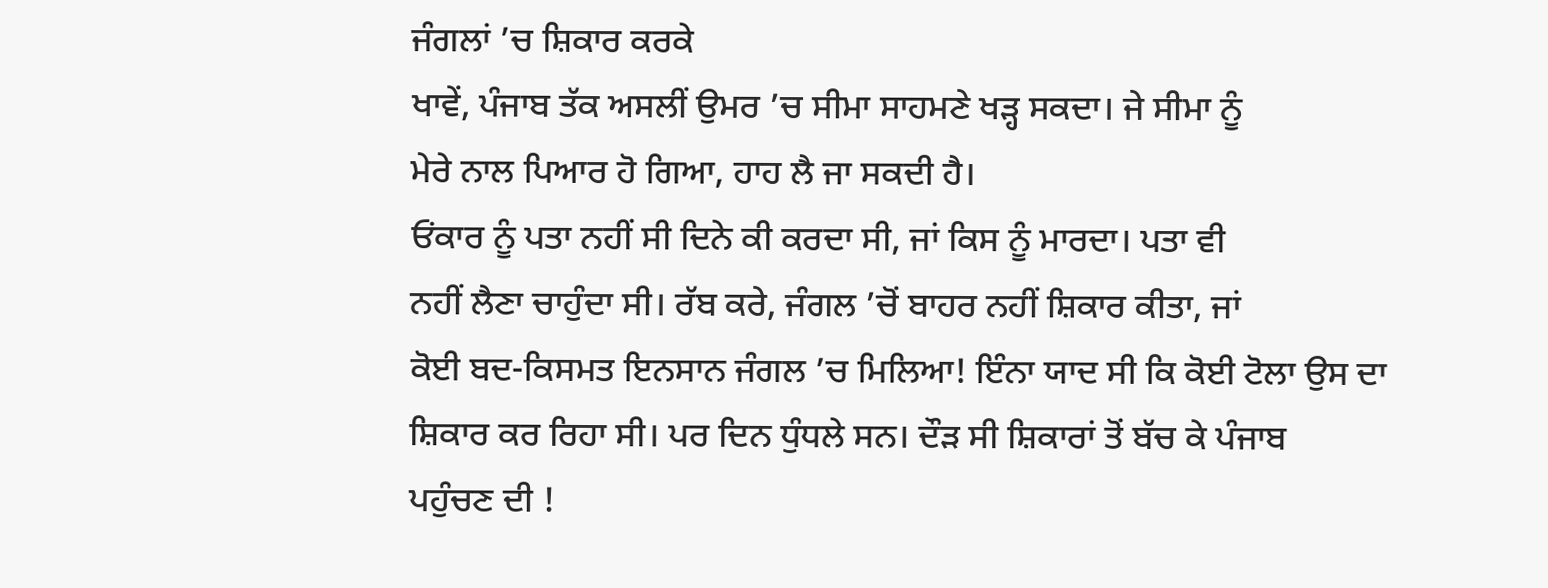ਜੰਗਲਾਂ ’ਚ ਸ਼ਿਕਾਰ ਕਰਕੇ
ਖਾਵੇਂ, ਪੰਜਾਬ ਤੱਕ ਅਸਲੀਂ ਉਮਰ ’ਚ ਸੀਮਾ ਸਾਹਮਣੇ ਖੜ੍ਹ ਸਕਦਾ। ਜੇ ਸੀਮਾ ਨੂੰ
ਮੇਰੇ ਨਾਲ ਪਿਆਰ ਹੋ ਗਿਆ, ਹਾਹ ਲੈ ਜਾ ਸਕਦੀ ਹੈ।
ਓਂਕਾਰ ਨੂੰ ਪਤਾ ਨਹੀਂ ਸੀ ਦਿਨੇ ਕੀ ਕਰਦਾ ਸੀ, ਜਾਂ ਕਿਸ ਨੂੰ ਮਾਰਦਾ। ਪਤਾ ਵੀ
ਨਹੀਂ ਲੈਣਾ ਚਾਹੁੰਦਾ ਸੀ। ਰੱਬ ਕਰੇ, ਜੰਗਲ ’ਚੋਂ ਬਾਹਰ ਨਹੀਂ ਸ਼ਿਕਾਰ ਕੀਤਾ, ਜਾਂ
ਕੋਈ ਬਦ-ਕਿਸਮਤ ਇਨਸਾਨ ਜੰਗਲ ’ਚ ਮਿਲਿਆ! ਇੰਨਾ ਯਾਦ ਸੀ ਕਿ ਕੋਈ ਟੋਲਾ ਉਸ ਦਾ
ਸ਼ਿਕਾਰ ਕਰ ਰਿਹਾ ਸੀ। ਪਰ ਦਿਨ ਧੁੰਧਲੇ ਸਨ। ਦੌੜ ਸੀ ਸ਼ਿਕਾਰਾਂ ਤੋਂ ਬੱਚ ਕੇ ਪੰਜਾਬ
ਪਹੁੰਚਣ ਦੀ !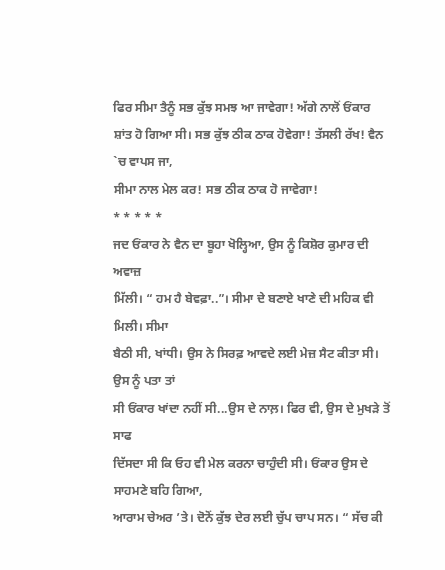ਫਿਰ ਸੀਮਾ ਤੈਨੂੰ ਸਭ ਕੁੱਝ ਸਮਝ ਆ ਜਾਵੇਗਾ! ਅੱਗੇ ਨਾਲੋਂ ਓਂਕਾਰ
ਸ਼ਾਂਤ ਹੋ ਗਿਆ ਸੀ। ਸਭ ਕੁੱਝ ਠੀਕ ਠਾਕ ਹੋਵੇਗਾ! ਤੱਸਲੀ ਰੱਖ! ਵੈਨ `ਚ ਵਾਪਸ ਜਾ,
ਸੀਮਾ ਨਾਲ ਮੇਲ ਕਰ! ਸਭ ਠੀਕ ਠਾਕ ਹੋ ਜਾਵੇਗਾ!
* * * * *
ਜਦ ਓਂਕਾਰ ਨੇ ਵੈਨ ਦਾ ਬੂਹਾ ਖੋਲ੍ਹਿਆ, ਉਸ ਨੂੰ ਕਿਸ਼ੋਰ ਕੁਮਾਰ ਦੀ ਅਵਾਜ਼
ਮਿੱਲੀ। “ ਹਮ ਹੈ ਬੇਵਫ਼ਾ..”। ਸੀਮਾ ਦੇ ਬਣਾਏ ਖਾਣੇ ਦੀ ਮਹਿਕ ਵੀ ਮਿਲੀ। ਸੀਮਾ
ਬੈਠੀ ਸੀ, ਖਾਂਧੀ। ਉਸ ਨੇ ਸਿਰਫ਼ ਆਵਦੇ ਲਈ ਮੇਜ਼ ਸੈਟ ਕੀਤਾ ਸੀ। ਉਸ ਨੂੰ ਪਤਾ ਤਾਂ
ਸੀ ਓਂਕਾਰ ਖਾਂਦਾ ਨਹੀਂ ਸੀ...ਉਸ ਦੇ ਨਾਲ਼। ਫਿਰ ਵੀ, ਉਸ ਦੇ ਮੁਖੜੇ ਤੋਂ ਸਾਫ
ਦਿੱਸਦਾ ਸੀ ਕਿ ਓਹ ਵੀ ਮੇਲ ਕਰਨਾ ਚਾਹੁੰਦੀ ਸੀ। ਓਂਕਾਰ ਉਸ ਦੇ ਸਾਹਮਣੇ ਬਹਿ ਗਿਆ,
ਆਰਾਮ ਚੇਅਰ ’ਤੇ। ਦੋਨੋਂ ਕੁੱਝ ਦੇਰ ਲਈ ਚੁੱਪ ਚਾਪ ਸਨ। “ ਸੱਚ ਕੀ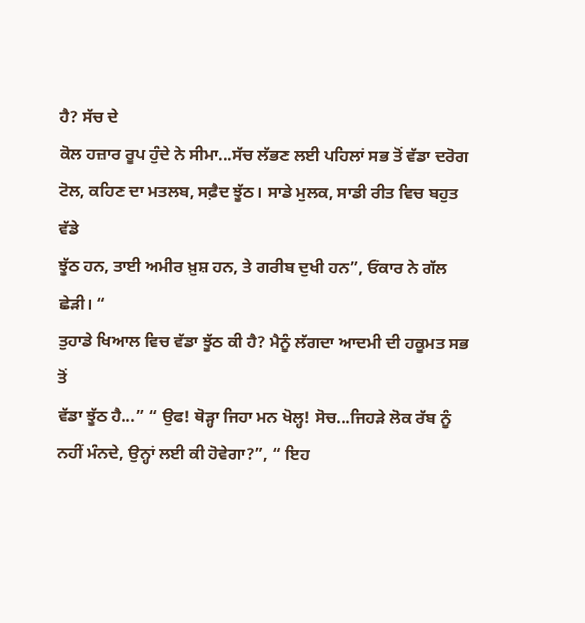ਹੈ? ਸੱਚ ਦੇ
ਕੋਲ ਹਜ਼ਾਰ ਰੂਪ ਹੁੰਦੇ ਨੇ ਸੀਮਾ...ਸੱਚ ਲੱਭਣ ਲਈ ਪਹਿਲਾਂ ਸਭ ਤੋਂ ਵੱਡਾ ਦਰੋਗ
ਟੋਲ, ਕਹਿਣ ਦਾ ਮਤਲਬ, ਸਫ਼ੈਦ ਝੂੱਠ। ਸਾਡੇ ਮੁਲਕ, ਸਾਡੀ ਰੀਤ ਵਿਚ ਬਹੁਤ ਵੱਡੇ
ਝੂੱਠ ਹਨ, ਤਾਈ ਅਮੀਰ ਖ਼ੁਸ਼ ਹਨ, ਤੇ ਗਰੀਬ ਦੁਖੀ ਹਨ”, ਓਂਕਾਰ ਨੇ ਗੱਲ ਛੇੜੀ। “
ਤੁਹਾਡੇ ਖਿਆਲ ਵਿਚ ਵੱਡਾ ਝੂੱਠ ਕੀ ਹੈ? ਮੈਨੂੰ ਲੱਗਦਾ ਆਦਮੀ ਦੀ ਹਕੂਮਤ ਸਭ ਤੋਂ
ਵੱਡਾ ਝੂੱਠ ਹੈ...” “ ਉਫ! ਥੋੜ੍ਹਾ ਜਿਹਾ ਮਨ ਖੋਲ੍ਹ! ਸੋਚ...ਜਿਹੜੇ ਲੋਕ ਰੱਬ ਨੂੰ
ਨਹੀਂ ਮੰਨਦੇ, ਉਨ੍ਹਾਂ ਲਈ ਕੀ ਹੋਵੇਗਾ?”, “ ਇਹ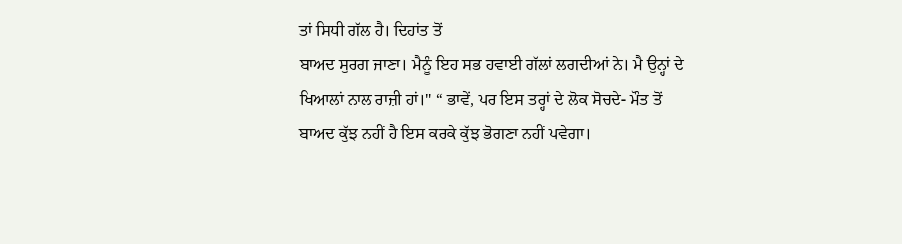ਤਾਂ ਸਿਧੀ ਗੱਲ ਹੈ। ਦਿਹਾਂਤ ਤੋਂ
ਬਾਅਦ ਸੁਰਗ ਜਾਣਾ। ਮੈਨੂੰ ਇਹ ਸਭ ਹਵਾਈ ਗੱਲਾਂ ਲਗਦੀਆਂ ਨੇ। ਮੈ ਉਨ੍ਹਾਂ ਦੇ
ਖਿਆਲਾਂ ਨਾਲ ਰਾਜ਼ੀ ਹਾਂ।" “ ਭਾਵੇਂ, ਪਰ ਇਸ ਤਰ੍ਹਾਂ ਦੇ ਲੋਕ ਸੋਚਦੇ- ਮੌਤ ਤੋਂ
ਬਾਅਦ ਕੁੱਝ ਨਹੀਂ ਹੈ ਇਸ ਕਰਕੇ ਕੁੱਝ ਭੋਗਣਾ ਨਹੀਂ ਪਵੇਗਾ।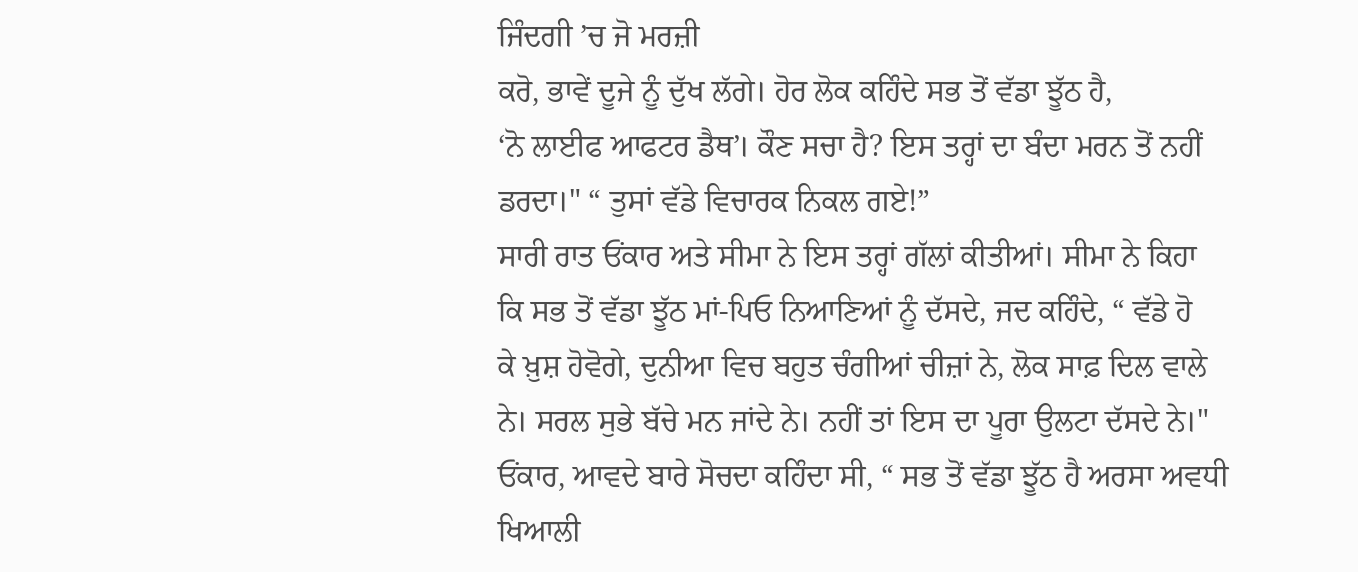ਜਿੰਦਗੀ ’ਚ ਜੋ ਮਰਜ਼ੀ
ਕਰੋ, ਭਾਵੇਂ ਦੂਜੇ ਨੂੰ ਦੁੱਖ ਲੱਗੇ। ਹੋਰ ਲੋਕ ਕਹਿੰਦੇ ਸਭ ਤੋਂ ਵੱਡਾ ਝੂੱਠ ਹੈ,
‘ਨੋ ਲਾਈਫ ਆਫਟਰ ਡੈਥ’। ਕੌਣ ਸਚਾ ਹੈ? ਇਸ ਤਰ੍ਹਾਂ ਦਾ ਬੰਦਾ ਮਰਨ ਤੋਂ ਨਹੀਂ
ਡਰਦਾ।" “ ਤੁਸਾਂ ਵੱਡੇ ਵਿਚਾਰਕ ਨਿਕਲ ਗਏ!”
ਸਾਰੀ ਰਾਤ ਓਂਕਾਰ ਅਤੇ ਸੀਮਾ ਨੇ ਇਸ ਤਰ੍ਹਾਂ ਗੱਲਾਂ ਕੀਤੀਆਂ। ਸੀਮਾ ਨੇ ਕਿਹਾ
ਕਿ ਸਭ ਤੋਂ ਵੱਡਾ ਝੂੱਠ ਮਾਂ-ਪਿਓ ਨਿਆਣਿਆਂ ਨੂੰ ਦੱਸਦੇ, ਜਦ ਕਹਿੰਦੇ, “ ਵੱਡੇ ਹੋ
ਕੇ ਖ਼ੁਸ਼ ਹੋਵੋਗੇ, ਦੁਨੀਆ ਵਿਚ ਬਹੁਤ ਚੰਗੀਆਂ ਚੀਜ਼ਾਂ ਨੇ, ਲੋਕ ਸਾਫ਼ ਦਿਲ ਵਾਲੇ
ਨੇ। ਸਰਲ ਸੁਭੇ ਬੱਚੇ ਮਨ ਜਾਂਦੇ ਨੇ। ਨਹੀਂ ਤਾਂ ਇਸ ਦਾ ਪੂਰਾ ਉਲਟਾ ਦੱਸਦੇ ਨੇ।"
ਓਂਕਾਰ, ਆਵਦੇ ਬਾਰੇ ਸੋਚਦਾ ਕਹਿੰਦਾ ਸੀ, “ ਸਭ ਤੋਂ ਵੱਡਾ ਝੂੱਠ ਹੈ ਅਰਸਾ ਅਵਧੀ
ਖਿਆਲੀ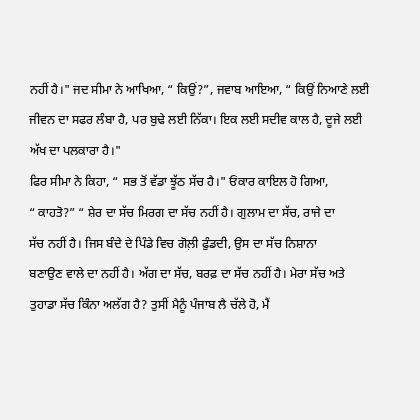ਨਹੀਂ ਹੈ।" ਜਦ ਸੀਮਾ ਨੇ ਆਖਿਆ, “ ਕਿਉਂ?”, ਜਵਾਬ ਆਇਆ, “ ਕਿਉਂ ਨਿਆਣੇ ਲਈ
ਜੀਵਨ ਦਾ ਸਫਰ ਲੰਬਾ ਹੈ, ਪਰ ਬੁਢੇ ਲਈ ਨਿੱਕਾ। ਇਕ ਲਈ ਸਦੀਵ ਕਾਲ ਹੈ, ਦੂਜੇ ਲਈ
ਅੱਖ ਦਾ ਪਲਕਾਰਾ ਹੈ।"
ਫਿਰ ਸੀਮਾ ਨੇ ਕਿਹਾ, “ ਸਭ ਤੋਂ ਵੱਡਾ ਝੂੱਠ ਸੱਚ ਹੈ।" ਓਂਕਾਰ ਕਾਇਲ ਹੋ ਗਿਆ,
“ ਕਾਹਤੋ?” “ ਸ਼ੇਰ ਦਾ ਸੱਚ ਮਿਰਗ ਦਾ ਸੱਚ ਨਹੀਂ ਹੈ। ਗੁਲਾਮ ਦਾ ਸੱਚ, ਰਾਜੇ ਦਾ
ਸੱਚ ਨਹੀਂ ਹੈ। ਜਿਸ ਬੰਦੇ ਦੇ ਪਿੰਡੇ ਵਿਚ ਗੋਲ਼ੀ ਫੁੰਡਦੀ, ਉਸ ਦਾ ਸੱਚ ਨਿਸ਼ਾਨਾ
ਬਣਾਉਣ ਵਾਲੇ ਦਾ ਨਹੀਂ ਹੈ। ਅੱਗ ਦਾ ਸੱਚ, ਬਰਫ਼ ਦਾ ਸੱਚ ਨਹੀਂ ਹੈ। ਮੇਰਾ ਸੱਚ ਅਤੇ
ਤੁਹਾਡਾ ਸੱਚ ਕਿੰਨਾ ਅਲੱਗ ਹੈ? ਤੁਸੀਂ ਮੈਨੂੰ ਪੰਜਾਬ ਲੈ ਚੱਲੇ ਹੋ, ਮੈਂ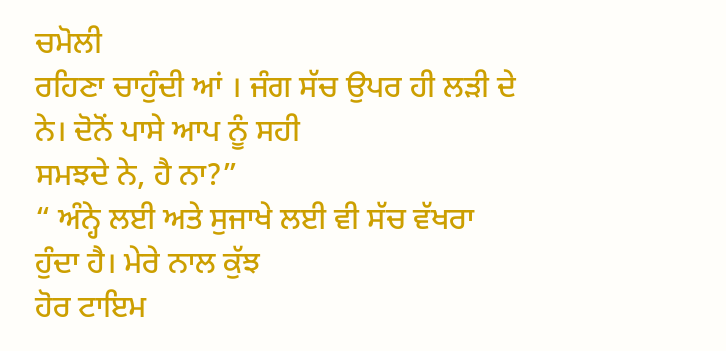ਚਮੋਲੀ
ਰਹਿਣਾ ਚਾਹੁੰਦੀ ਆਂ । ਜੰਗ ਸੱਚ ਉਪਰ ਹੀ ਲੜੀ ਦੇ ਨੇ। ਦੋਨੋਂ ਪਾਸੇ ਆਪ ਨੂੰ ਸਹੀ
ਸਮਝਦੇ ਨੇ, ਹੈ ਨਾ?”
“ ਅੰਨ੍ਹੇ ਲਈ ਅਤੇ ਸੁਜਾਖੇ ਲਈ ਵੀ ਸੱਚ ਵੱਖਰਾ ਹੁੰਦਾ ਹੈ। ਮੇਰੇ ਨਾਲ ਕੁੱਝ
ਹੋਰ ਟਾਇਮ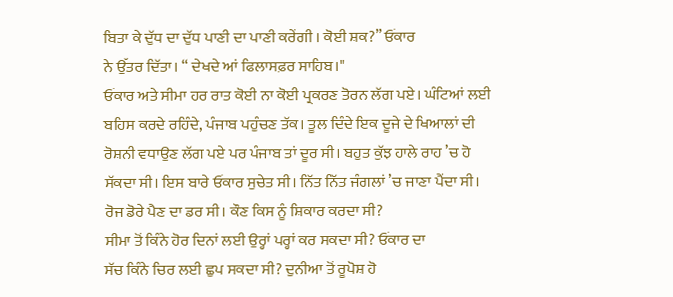ਬਿਤਾ ਕੇ ਦੁੱਧ ਦਾ ਦੁੱਧ ਪਾਣੀ ਦਾ ਪਾਣੀ ਕਰੇਂਗੀ । ਕੋਈ ਸ਼ਕ?” ਓਂਕਾਰ
ਨੇ ਉੱਤਰ ਦਿੱਤਾ। “ ਦੇਖਦੇ ਆਂ ਫਿਲਾਸਫ਼ਰ ਸਾਹਿਬ।"
ਓਂਕਾਰ ਅਤੇ ਸੀਮਾ ਹਰ ਰਾਤ ਕੋਈ ਨਾ ਕੋਈ ਪ੍ਰਕਰਣ ਤੋਰਨ ਲੱਗ ਪਏ। ਘੰਟਿਆਂ ਲਈ
ਬਹਿਸ ਕਰਦੇ ਰਹਿੰਦੇ, ਪੰਜਾਬ ਪਹੁੰਚਣ ਤੱਕ। ਤੂਲ ਦਿੰਦੇ ਇਕ ਦੂਜੇ ਦੇ ਖਿਆਲਾਂ ਦੀ
ਰੋਸ਼ਨੀ ਵਧਾਉਣ ਲੱਗ ਪਏ ਪਰ ਪੰਜਾਬ ਤਾਂ ਦੂਰ ਸੀ। ਬਹੁਤ ਕੁੱਝ ਹਾਲੇ ਰਾਹ ’ਚ ਹੋ
ਸੱਕਦਾ ਸੀ। ਇਸ ਬਾਰੇ ਓਂਕਾਰ ਸੁਚੇਤ ਸੀ। ਨਿੱਤ ਨਿੱਤ ਜੰਗਲਾਂ ’ਚ ਜਾਣਾ ਪੈਂਦਾ ਸੀ।
ਰੋਜ ਡੋਰੇ ਪੈਣ ਦਾ ਡਰ ਸੀ। ਕੌਣ ਕਿਸ ਨੂੰ ਸ਼ਿਕਾਰ ਕਰਦਾ ਸੀ?
ਸੀਮਾ ਤੋਂ ਕਿੰਨੇ ਹੋਰ ਦਿਨਾਂ ਲਈ ਉਰ੍ਹਾਂ ਪਰ੍ਹਾਂ ਕਰ ਸਕਦਾ ਸੀ? ਓਂਕਾਰ ਦਾ
ਸੱਚ ਕਿੰਨੇ ਚਿਰ ਲਈ ਛੁਪ ਸਕਦਾ ਸੀ? ਦੁਨੀਆ ਤੋਂ ਰੂਪੋਸ਼ ਹੋ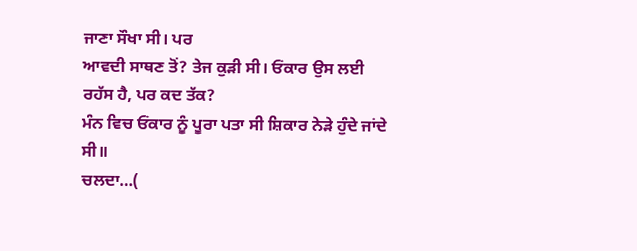ਜਾਣਾ ਸੌਖਾ ਸੀ। ਪਰ
ਆਵਦੀ ਸਾਥਣ ਤੋਂ? ਤੇਜ ਕੁੜੀ ਸੀ। ਓਂਕਾਰ ਉਸ ਲਈ ਰਹੱਸ ਹੈ, ਪਰ ਕਦ ਤੱਕ?
ਮੰਨ ਵਿਚ ਓਂਕਾਰ ਨੂੰ ਪੂਰਾ ਪਤਾ ਸੀ ਸ਼ਿਕਾਰ ਨੇੜੇ ਹੁੰਦੇ ਜਾਂਦੇ ਸੀ॥
ਚਲਦਾ…(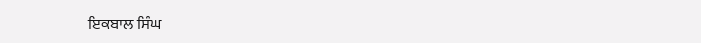ਇਕਬਾਲ ਸਿੰਘ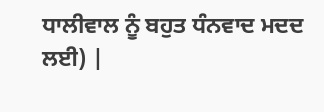ਧਾਲੀਵਾਲ ਨੂੰ ਬਹੁਤ ਧੰਨਵਾਦ ਮਦਦ
ਲਈ) |